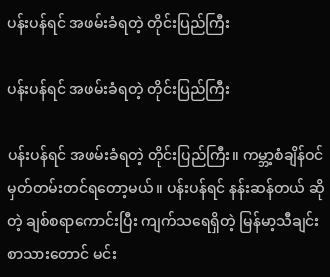ပန်းပန်ရင် အဖမ်းခံရတဲ့ တိုင်းပြည်ကြီး

ပန်းပန်ရင် အဖမ်းခံရတဲ့ တိုင်းပြည်ကြီး

ပန်းပန်ရင် အဖမ်းခံရတဲ့ တိုင်းပြည်ကြီး။ ကမ္ဘာ့စံချိန်ဝင် မှတ်တမ်းတင်ရတော့မယ်။ ပန်းပန်ရင် နန်းဆန်တယ် ဆိုတဲ့ ချစ်စရာကောင်းပြီး ကျက်သရေရှိတဲ့ မြန်မာ့သီချင်းစာသားတောင် မင်း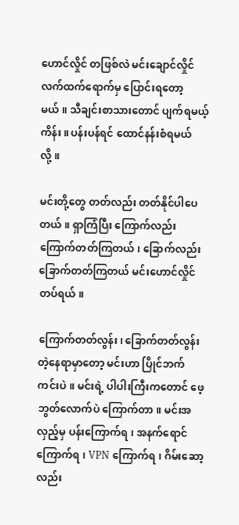ဟောင်လှိုင် တဖြစ်လဲ မင်းချောင်လှိုင်လက်ထက်ရောက်မှ ပြောင်းရတော့မယ်။ သီချင်းစာသားတောင် ပျက်ရမယ့်ကိန်း။ ပန်းပန်ရင် ထောင်နန်းစံရမယ်လို့။

မင်းတို့တွေ တတ်လည်း တတ်နိုင်ပါပေတယ်။ ရှာကြံပြီး ကြောက်လည်း ကြောက်တတ်ကြတယ်၊ ခြောက်လည်း ခြောက်တတ်ကြတယ် မင်းဟောင်လှိုင်တပ်ရယ်။

ကြောက်တတ်လွန်း၊ ခြောက်တတ်လွန်းတဲ့နေရာမှာတော့ မင်းဟာ ပြိုင်ဘက်ကင်းပဲ။ မင်းရဲ့ ပါပါးကြီးကတောင် ဖေ့ဘွတ်လောက်ပဲ ကြောက်တာ။ မင်းအလှည့်မှ ပန်းကြောက်ရ၊ အနက်ရောင်ကြောက်ရ၊ VPN ကြောက်ရ၊ ဂိမ်းဆော့လည်း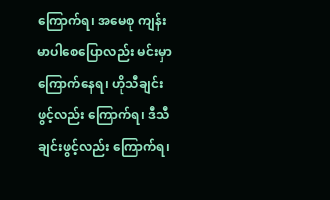ကြောက်ရ၊ အမေစု ကျန်းမာပါစေပြောလည်း မင်းမှာကြောက်နေရ၊ ဟိုသီချင်းဖွင့်လည်း ကြောက်ရ၊ ဒီသီချင်းဖွင့်လည်း ကြောက်ရ၊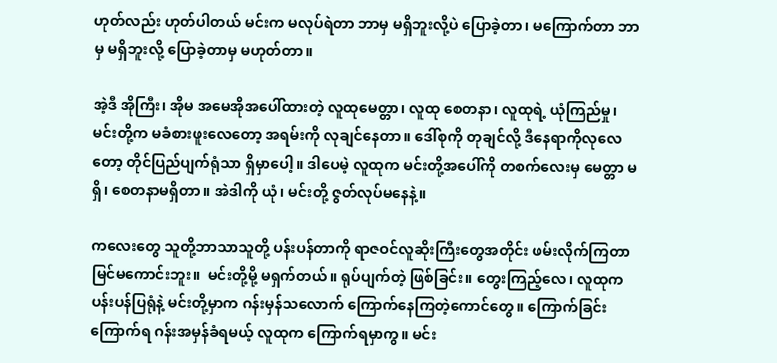ဟုတ်လည်း ဟုတ်ပါတယ် မင်းက မလုပ်ရဲတာ ဘာမှ မရှိဘူးလို့ပဲ ပြောခဲ့တာ၊ မကြောက်တာ ဘာမှ မရှိဘူးလို့ ပြောခဲ့တာမှ မဟုတ်တာ။

အဲ့ဒီ အိုကြီး၊ အိုမ အမေအိုအပေါ်ထားတဲ့ လူထုမေတ္တာ၊ လူထု စေတနာ၊ လူထုရဲ့ ယုံကြည်မှု၊ မင်းတို့က မခံစားဖူးလေတော့ အရမ်းကို လုချင်နေတာ။ ဒေါ်စုကို တုချင်လို့ ဒီနေရာကိုလုလေတော့ တိုင်ပြည်ပျက်ရုံသာ ရှိမှာပေါ့။ ဒါပေမဲ့ လူထုက မင်းတို့အပေါ်ကို တစက်လေးမှ မေတ္တာ မရှိ၊ စေတနာမရှိတာ။ အဲဒါကို ယုံ၊ မင်းတို့ ဇွတ်လုပ်မနေနဲ့။

ကလေးတွေ သူတို့ဘာသာသူတို့ ပန်းပန်တာကို ရာဇဝင်လူဆိုးကြီးတွေအတိုင်း ဖမ်းလိုက်ကြတာ မြင်မကောင်းဘူး။  မင်းတို့မို့ မရှက်တယ်။ ရုပ်ပျက်တဲ့ ဖြစ်ခြင်း။ တွေးကြည့်လေ၊ လူထုက ပန်းပန်ပြရုံနဲ့ မင်းတို့မှာက ဂန်းမှန်သလောက် ကြောက်နေကြတဲ့ကောင်တွေ။ ကြောက်ခြင်းကြောက်ရ ဂန်းအမှန်ခံရမယ့် လူထုက ကြောက်ရမှာကွ။ မင်း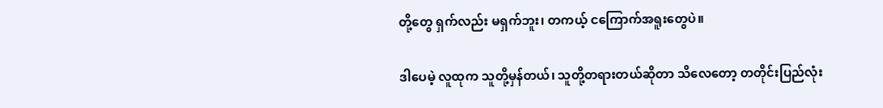တို့တွေ ရှက်လည်း မရှက်ဘူး၊ တကယ့် ငကြောက်အရူးတွေပဲ။

ဒါပေမဲ့ လူထုက သူတို့မှန်တယ်၊ သူတို့တရားတယ်ဆိုတာ သိလေတော့ တတိုင်းပြည်လုံး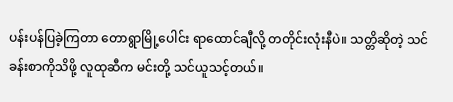ပန်းပန်ပြခဲ့ကြတာ တောရွာမြို့ပေါင်း ရာထောင်ချီလို့ တတိုင်းလုံးနီပဲ။ သတ္တိဆိုတဲ့ သင်ခန်းစာကိုသိဖို့ လူထုဆီက မင်းတို့ သင်ယူသင့်တယ်။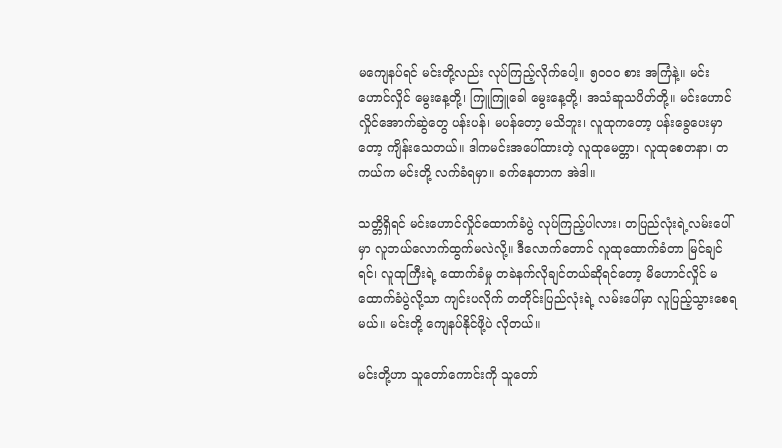မကျေနပ်ရင် မင်းတို့လည်း လုပ်ကြည့်လိုက်ပေါ့။ ၅၀၀၀ စား အကြံနဲ့။ မင်းဟောင်လှိုင် မွေးနေ့တို့၊ ကြူကြူခေါ မွေးနေ့တို့၊ အသံဆူသပိတ်တို့။ မင်းဟောင်လှိုင်အောက်ဆွဲတွေ ပန်းပန်၊ မပန်တော့ မသိဘူး၊ လူထုကတော့ ပန်းခွေပေးမှာတော့ ကျိန်းသေတယ်။ ဒါကမင်းအပေါ်ထားတဲ့ လူထုမေတ္တာ၊ လူထုစေတနာ၊ တကယ်က မင်းတို့ လက်ခံရမှာ။ ခက်နေတာက အဲဒါ။

သတ္တိရှိရင် မင်းဟောင်လှိုင်ထောက်ခံပွဲ လုပ်ကြည့်ပါလား၊ တပြည်လုံးရဲ့လမ်းပေါ်မှာ လူဘယ်လောက်ထွက်မလဲလို့။ ဒီလောက်တောင် လူထုထောက်ခံတာ မြင်ချင်ရင်၊ လူထုကြီးရဲ့ ထောက်ခံမှု တခဲနက်လိုချင်တယ်ဆိုရင်တော့ မိဟောင်လှိုင် မထောက်ခံပွဲလို့သာ ကျင်းပလိုက် တတိုင်းပြည်လုံးရဲ့ လမ်းပေါ်မှာ လူပြည့်သွားစေရမယ်။ မင်းတို့ ကျေနပ်နိုင်ဖို့ပဲ လိုတယ်။

မင်းတို့ဟာ သူတော်ကောင်းကို သူတော်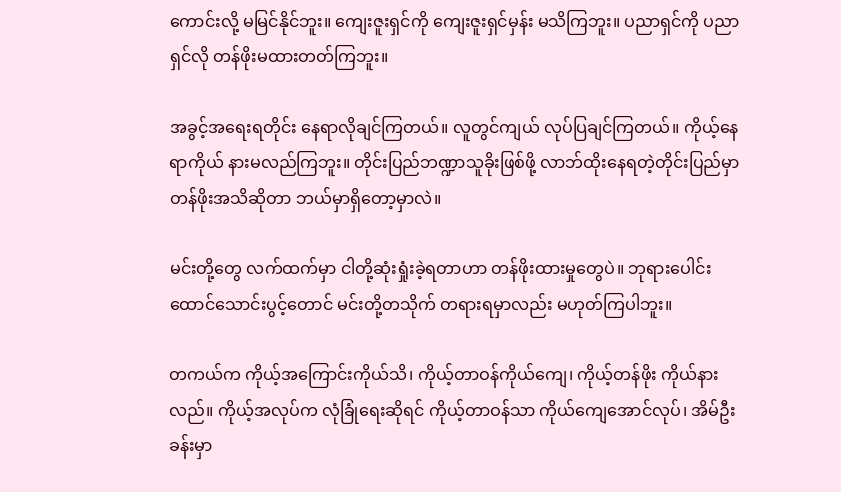ကောင်းလို့ မမြင်နိုင်ဘူး။ ကျေးဇူးရှင်ကို ကျေးဇူးရှင်မှန်း မသိကြဘူး။ ပညာရှင်ကို ပညာရှင်လို တန်ဖိုးမထားတတ်ကြဘူး။

အခွင့်အရေးရတိုင်း နေရာလိုချင်ကြတယ်။ လူတွင်ကျယ် လုပ်ပြချင်ကြတယ်။ ကိုယ့်နေရာကိုယ် နားမလည်ကြဘူး။ တိုင်းပြည်ဘဏ္ဍာသူခိုးဖြစ်ဖို့ လာဘ်ထိုးနေရတဲ့တိုင်းပြည်မှာ တန်ဖိုးအသိဆိုတာ ဘယ်မှာရှိတော့မှာလဲ။

မင်းတို့တွေ လက်ထက်မှာ ငါတို့ဆုံးရှုံးခဲ့ရတာဟာ တန်ဖိုးထားမှုတွေပဲ။ ဘုရားပေါင်း ထောင်သောင်းပွင့်တောင် မင်းတို့တသိုက် တရားရမှာလည်း မဟုတ်ကြပါဘူး။

တကယ်က ကိုယ့်အကြောင်းကိုယ်သိ၊ ကိုယ့်တာဝန်ကိုယ်ကျေ၊ ကိုယ့်တန်ဖိုး ကိုယ်နားလည်။ ကိုယ့်အလုပ်က လုံခြုံရေးဆိုရင် ကိုယ့်တာဝန်သာ ကိုယ်ကျေအောင်လုပ်၊ အိမ်ဦးခန်းမှာ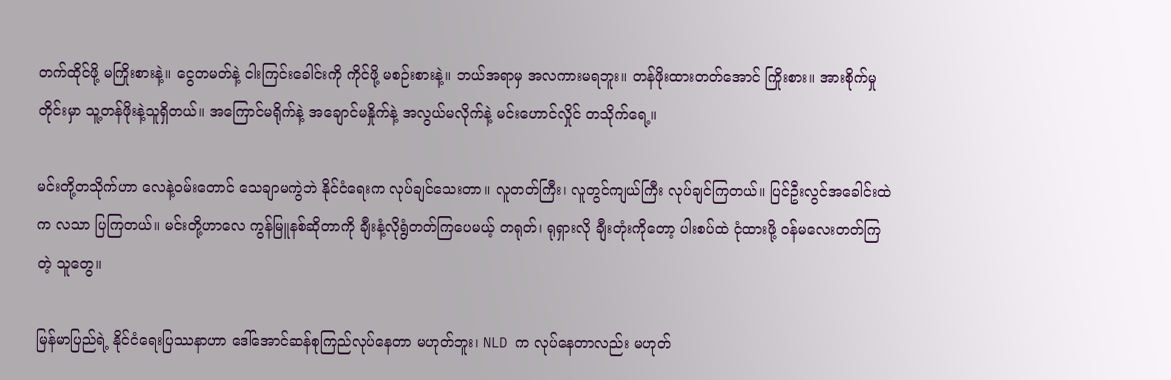တက်ထိုင်ဖို့ မကြိုးစားနဲ့။ ငွေတမတ်နဲ့ ငါးကြင်းခေါင်းကို ကိုင်ဖို့ မစဉ်းစားနဲ့။ ဘယ်အရာမှ အလကားမရဘူး။ တန်ဖိုးထားတတ်အောင် ကြိုးစား။ အားစိုက်မှုတိုင်းမှာ သူ့တန်ဖိုးနဲ့သူရှိတယ်။ အကြောင်မရိုက်နဲ့ အချောင်မနှိုက်နဲ့ အလွယ်မလိုက်နဲ့ မင်းဟောင်လှိုင် တသိုက်ရေ့။

မင်းတို့တသိုက်ဟာ လေနဲ့ဝမ်းတောင် သေချာမကွဲဘဲ နိုင်ငံရေးက လုပ်ချင်သေးတာ။ လူတတ်ကြီး၊ လူတွင်ကျယ်ကြီး လုပ်ချင်ကြတယ်။ ပြင်ဦးလွင်အခေါင်းထဲက လသာ ပြကြတယ်။ မင်းတို့ဟာလေ ကွန်မြူနစ်ဆိုတာကို ချီးနံ့လိုရွံတတ်ကြပေမယ့် တရုတ်၊ ရုရှားလို ချီးတုံးကိုတော့ ပါးစပ်ထဲ ငုံထားဖို့ ဝန်မလေးတတ်ကြတဲ့ သူတွေ။

မြန်မာပြည်ရဲ့ နိုင်ငံရေးပြဿနာဟာ ဒေါ်အောင်ဆန်စုကြည်လုပ်နေတာ မဟုတ်ဘူး၊ NLD က လုပ်နေတာလည်း မဟုတ်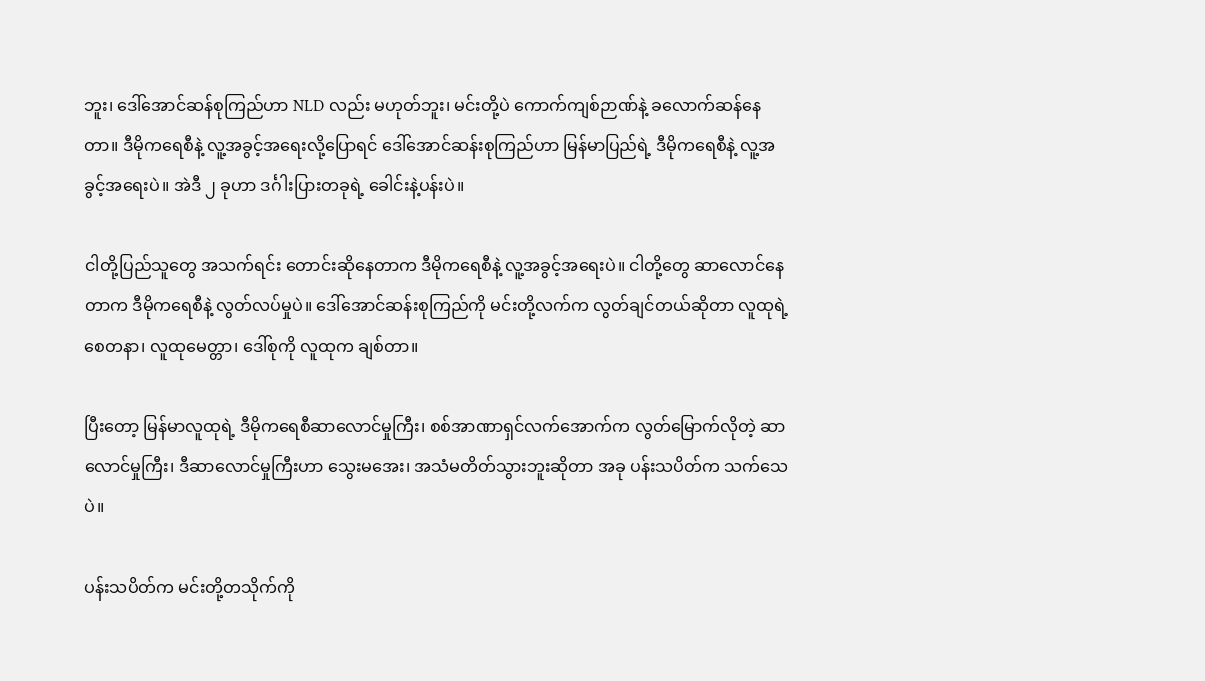ဘူး၊ ဒေါ်အောင်ဆန်စုကြည်ဟာ NLD လည်း မဟုတ်ဘူး၊ မင်းတို့ပဲ ကောက်ကျစ်ဉာဏ်နဲ့ ခလောက်ဆန်နေတာ။ ဒီမိုကရေစီနဲ့ လူ့အခွင့်အရေးလို့ပြောရင် ဒေါ်အောင်ဆန်းစုကြည်ဟာ မြန်မာပြည်ရဲ့ ဒီမိုကရေစီနဲ့ လူ့အခွင့်အရေးပဲ။ အဲဒီ ၂ ခုဟာ ဒင်္ဂါးပြားတခုရဲ့ ခေါင်းနဲ့ပန်းပဲ။

ငါတို့ပြည်သူတွေ အသက်ရင်း တောင်းဆိုနေတာက ဒီမိုကရေစီနဲ့ လူ့အခွင့်အရေးပဲ။ ငါတို့တွေ ဆာလောင်နေတာက ဒီမိုကရေစီနဲ့ လွတ်လပ်မှုပဲ။ ဒေါ်အောင်ဆန်းစုကြည်ကို မင်းတို့လက်က လွတ်ချင်တယ်ဆိုတာ လူထုရဲ့ စေတနာ၊ လူထုမေတ္တာ၊ ဒေါ်စုကို လူထုက ချစ်တာ။

ပြီးတော့ မြန်မာလူထုရဲ့ ဒီမိုကရေစီဆာလောင်မှုကြီး၊ စစ်အာဏာရှင်လက်အောက်က လွတ်မြောက်လိုတဲ့ ဆာလောင်မှုကြီး၊ ဒီဆာလောင်မှုကြီးဟာ သွေးမအေး၊ အသံမတိတ်သွားဘူးဆိုတာ အခု ပန်းသပိတ်က သက်သေပဲ။

ပန်းသပိတ်က မင်းတို့တသိုက်ကို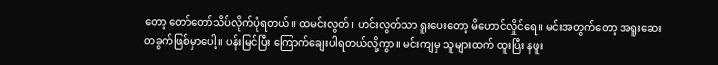တော့ တော်တော်သိပ်လိုက်ပုံရတယ်။ ထမင်းလွတ်၊ ဟင်းလွတ်သာ ရူးပေးတော့ မိဟောင်လှိုင်ရေ။ မင်းအတွက်တော့ အရူးဆေးတခွက်ဖြစ်မှာပေါ့။ ပန်းမြင်ပြီး ကြောက်ချေးပါရတယ်လို့ကွာ။ မင်းကျမှ သူများထက် ထူးပြီး နဖူး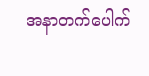အနာတက်ပေါက်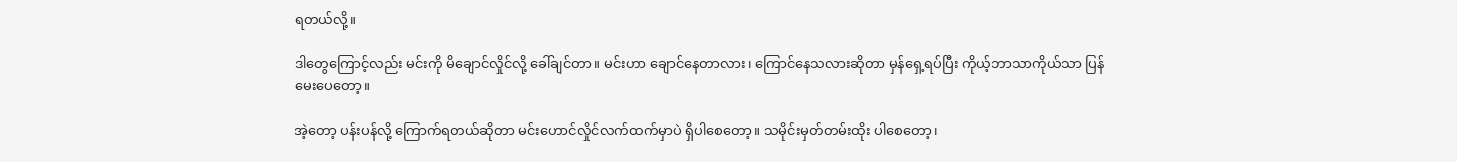ရတယ်လို့။

ဒါတွေကြောင့်လည်း မင်းကို မိချောင်လှိုင်လို့ ခေါ်ချင်တာ။ မင်းဟာ ချောင်နေတာလား၊ ကြောင်နေသလားဆိုတာ မှန်ရှေ့ရပ်ပြီး ကိုယ့်ဘာသာကိုယ်သာ ပြန်မေးပေတော့။

အဲ့တော့ ပန်းပန်လို့ ကြောက်ရတယ်ဆိုတာ မင်းဟောင်လှိုင်လက်ထက်မှာပဲ ရှိပါစေတော့။ သမိုင်းမှတ်တမ်းထိုး ပါစေတော့၊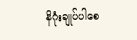နိဂုံးချုပ်ပါစေ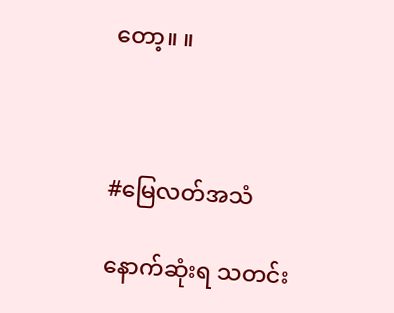တော့။ ။



#မြေလတ်အသံ

နောက်ဆုံးရ သတင်း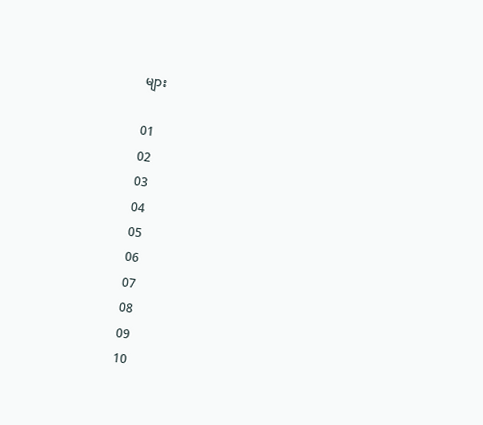များ

01
02
03
04
05
06
07
08
09
10